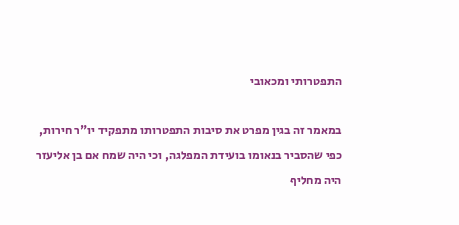התפטרותי ומכאובי

במאמר זה בגין מפרט את סיבות התפטרותו מתפקיד יו"ר חירות, כפי שהסביר בנאומו בועידת המפלגה, וכי היה שמח אם בן אליעזר היה מחליף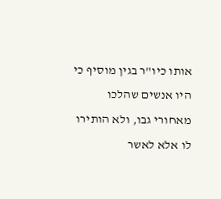אותו כיו"ר בגין מוסיף כי היו אנשים שהלכו מאחורי גבו, ולא הותירו לו אלא לאשר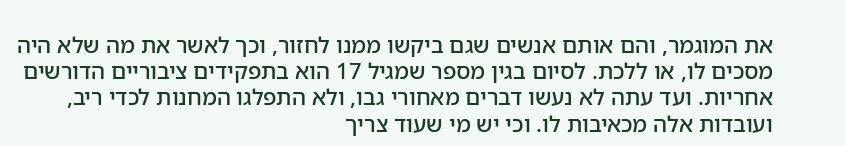את המוגמר, והם אותם אנשים שגם ביקשו ממנו לחזור, וכך לאשר את מה שלא היה מסכים לו, או ללכת. לסיום בגין מספר שמגיל 17 הוא בתפקידים ציבוריים הדורשים אחריות. ועד עתה לא נעשו דברים מאחורי גבו, ולא התפלגו המחנות לכדי ריב, ועובדות אלה מכאיבות לו. וכי יש מי שעוד צריך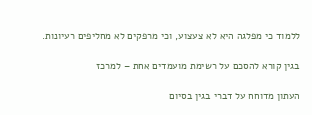ללמוד כי מפלגה היא לא צעצוע, וכי מרפקים לא מחליפים רעיונות.

בגין קורא להסכם על רשימת מועמדים אחת – למרכז

העתון מדוחח על דברי בגין בסיום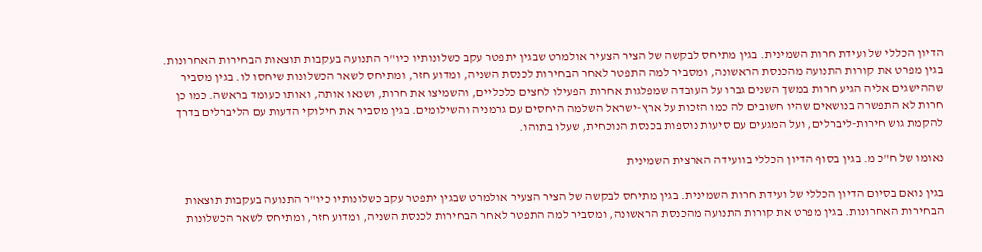הדיון הכללי של ועידת חרות השמינית. בגין מתיחס לבקשה של הציר הצעיר אולמרט שבגין יתפטר עקב כשלונותיו כיו"ר התנועה בעקבות תוצאות הבחירות האחרונות. בגין מפרט את קורות התנועה מהכנסת הראשונה, ומסביר למה התפטר לאחר הבחירות לכנסת השניה, ומדוע חזר, ומתיחס לשאר הכשלונות שיחסו לו. בגין מסביר שההישגים אליה הגיע חרות במשך השנים גברו על העובדה שמפלגות אחרות הפעילו לחצים כלכליים, והשמיצו את חרות, ושנאו אותה, ואותו כעומד בראשה. כמו כן חרות לא התפשרה בנושאים שהיו חשובים לה כמו הזכות על ארץ-ישראל השלמה היחסים עם גרמניה והשילומים. בגין מסביר את חילוקי הדעות עם הליברלים בדרך להקמת גוש חירות-ליברלים, ועל המגעים עם סיעות נוספות בכנסת הנוכחית, שעלו בתוהו.

נאומו של ח"כ מ. בגין בסוף הדיון הכללי בוועידה הארצית השמינית

בגין נואם בסיום הדיון הכללי של ועידת חרות השמינית. בגין מתיחס לבקשה של הציר הצעיר אולמרט שבגין יתפטר עקב כשלונותיו כיו"ר התנועה בעקבות תוצאות הבחירות האחרונות. בגין מפרט את קורות התנועה מהכנסת הראשונה, ומסביר למה התפטר לאחר הבחירות לכנסת השניה, ומדוע חזר, ומתיחס לשאר הכשלונות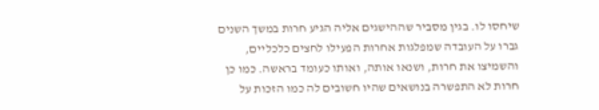שיחסו לו. בגין מסביר שההישגים אליה הגיע חרות במשך השנים גברו על העובדה שמפלגות אחרות הפעילו לחצים כלכליים, והשמיצו את חרות, ושנאו אותה, ואותו כעומד בראשה. כמו כן חרות לא התפשרה בנושאים שהיו חשובים לה כמו הזכות על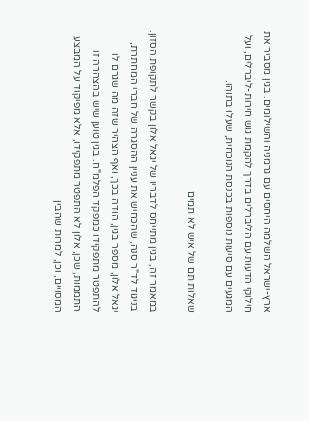ארץ-ישראל השלמה היחסים עם גרמניה והשילומים. בגין מסביר את חילוקי הדעות עם הליברלים בדרך להקמת גוש חירות-ליברלים, ועל המגעים עם סיעות נוספות בכנסת הנוכחית, שעלו בתוהו.

שאלות תם של איש לא תמים

במאמר זה, בגין מתייחס לדבריו של יגאל אלון בקשר לתקופת הסזון. בניגוד לד"ר סנה, שהכחיש את עניין ההסגרה של חברי המחתרת, יגאל אלון, מספר בגין, הודה בכך, ואף הצהיר שזה מה שגרם לו להתפטר מתפקידו כמפקד הפלמ"ח. בגין טוען שיש בהצהרה זו התממות, שכן, אלון לא התפטר מתפקידו, אלא מפיקוד על המבצע המסויים, וכן, למרות שהבין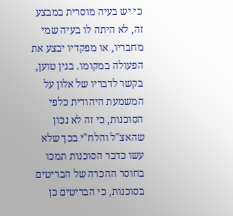כי יש בעיה מוסרית במבצע זה, לא היתה לו בעיה שמי מחבריו, או מפקדיו יבצע את הפעולה במקומו. בגין טוען, בקשר לדבריו של אלון על המשמעת היהודית כלפי הסוכנות, כי זה לא נכון שהאצ"ל והלח"י בכך שלא עשו כדבר הסוכנות תמכו בחוסר ההכרה של הבריטים בסוכנות, כי הבריטים כן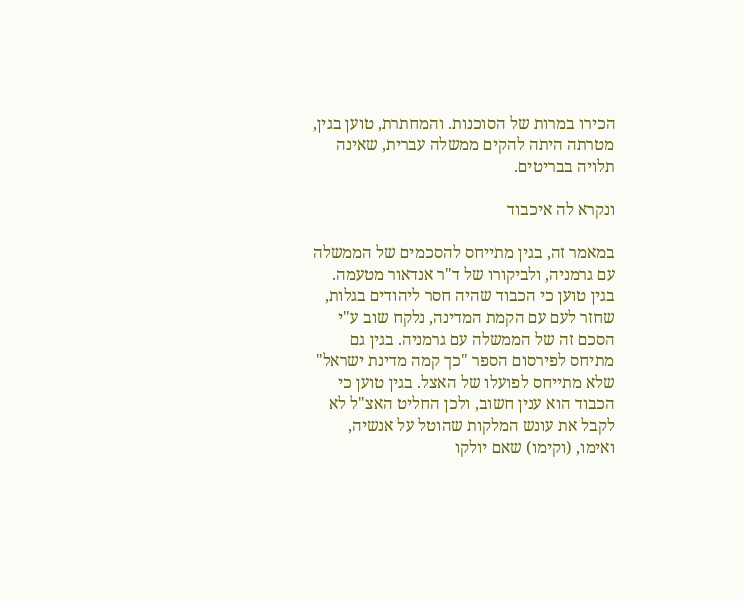הכירו במרות של הסוכנות. והמחתרת, טוען בגין, מטרתה היתה להקים ממשלה עברית, שאינה תלויה בבריטים.

ונקרא לה איכבוד

במאמר זה, בגין מתייחס להסכמים של הממשלה עם גרמניה, ולביקורו של ד"ר אנדאור מטעמה. בגין טוען כי הכבוד שהיה חסר ליהודים בגלות, שחזר לעם עם הקמת המדינה, נלקח שוב ע"י הסכם זה של הממשלה עם גרמניה. בגין גם מתיחס לפירסום הספר "כך קמה מדינת ישראל" שלא מתייחס לפועלו של האצל. בגין טוען כי הכבוד הוא ענין חשוב, ולכן החליט האצ"ל לא לקבל את עונש המלקות שהוטל על אנשיה, ואימו, (וקימו) שאם יולקו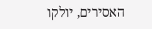האסירים, יולקו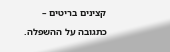קצינים בריטים – כתגובה על ההשפלה.